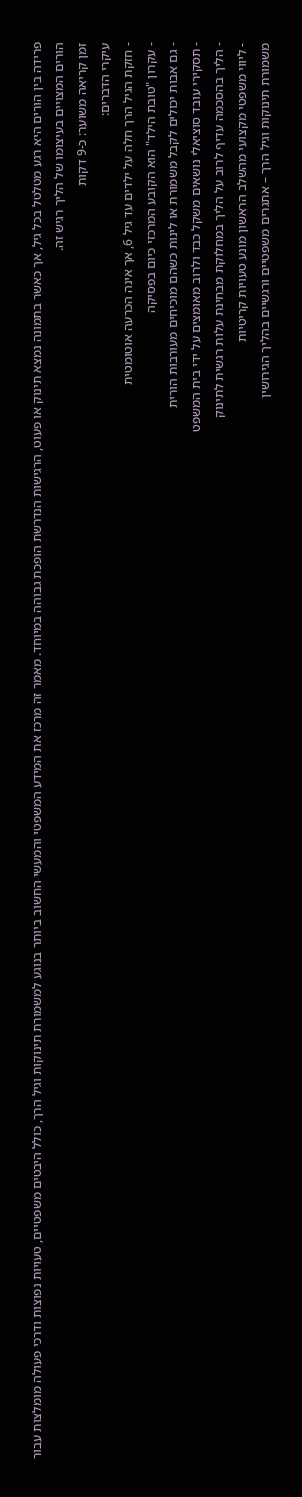פרידה בין הורים היא רגע מטלטל בכל גיל, אך כאשר בתמונה נמצא תינוק או פעוט, הרגישות הנדרשת הופכת גבוהה במיוחד. מאמר זה מרכז את המידע המשפטי והמעשי החשוב ביותר בנוגע למשמורת תינוקות וגיל הרך, כולל היבטים משפטיים, טעויות נפוצות ודרכי פעולה מומלצות עבור הורים המצויים בעיצומו של הליך רגיש זה.
זמן קריאה משוער: כ-9 דקות
עיקרי הדברים:
- חזקת הגיל הרך חלה על ילדים עד גיל 6, אך אינה הכרעה אוטומטית
- עקרון "טובת הילד" הוא הקובע המרכזי כיום בפסיקה
- גם אבות יכולים לקבל משמורת או לינות כשהם מוכיחים מעורבות הורית
- תסקירי עובד סוציאלי נושאים משקל כבד ולרוב מאומצים על ידי בית המשפט
- הליך בהסכמה עדיף לרוב על הליך במחלוקת מבחינת עלות רגשית לתינוק
- ליווי משפטי מקצועי מהשלב הראשון מונע טעויות קריטיות
משמורת תינוקות וגיל הרך – אתגרים משפטיים ורגשיים בהליך הגירושין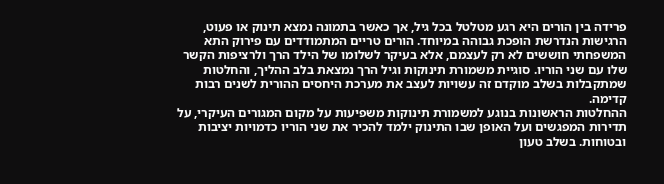פרידה בין הורים היא רגע מטלטל בכל גיל, אך כאשר בתמונה נמצא תינוק או פעוט, הרגישות הנדרשת הופכת גבוהה במיוחד. הורים טריים המתמודדים עם פירוק התא המשפחתי חוששים לא רק לעצמם, אלא בעיקר לשלומו של הילד הרך ולרציפות הקשר שלו עם שני הוריו. סוגיית משמורת תינוקות וגיל הרך נמצאת בלב ההליך, והחלטות שמתקבלות בשלב מוקדם זה עשויות לעצב את מערכת היחסים ההורית לשנים רבות קדימה.
ההחלטות הראשונות בנוגע למשמורת תינוקות משפיעות על מקום המגורים העיקרי, על תדירות המפגשים ועל האופן שבו התינוק ילמד להכיר את שני הוריו כדמויות יציבות ובטוחות. בשלב טעון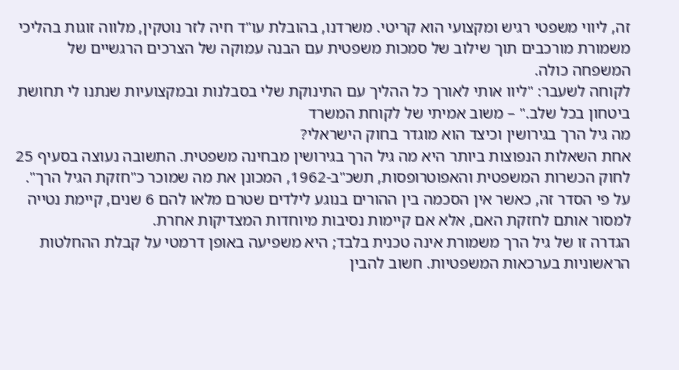זה, ליווי משפטי רגיש ומקצועי הוא קריטי. משרדנו, בהובלת עו"ד חיה לזר נוטקין, מלווה זוגות בהליכי משמורת מורכבים תוך שילוב של סמכות משפטית עם הבנה עמוקה של הצרכים הרגשיים של המשפחה כולה.
לקוחה לשעבר: "ליוו אותי לאורך כל ההליך עם התינוקת שלי בסבלנות ובמקצועיות שנתנו לי תחושת ביטחון בכל שלב." – משוב אמיתי של לקוחת המשרד
מה גיל הרך בגירושין וכיצד הוא מוגדר בחוק הישראלי?
אחת השאלות הנפוצות ביותר היא מה גיל הרך בגירושין מבחינה משפטית. התשובה נעוצה בסעיף 25 לחוק הכשרות המשפטית והאפוטרופסות, תשכ"ב-1962, המכונן את מה שמוכר כ"חזקת הגיל הרך". על פי הסדר זה, כאשר אין הסכמה בין ההורים בנוגע לילדים שטרם מלאו להם 6 שנים, קיימת נטייה למסור אותם לחזקת האם, אלא אם קיימות נסיבות מיוחדות המצדיקות אחרת.
הגדרה זו של גיל הרך משמורת אינה טכנית בלבד; היא משפיעה באופן דרמטי על קבלת ההחלטות הראשוניות בערכאות המשפטיות. חשוב להבין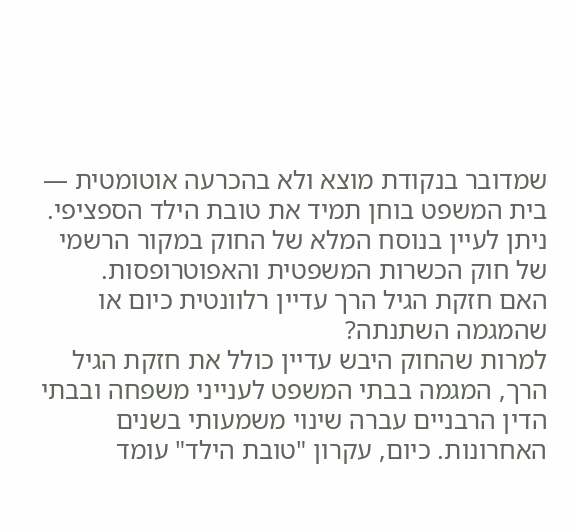שמדובר בנקודת מוצא ולא בהכרעה אוטומטית — בית המשפט בוחן תמיד את טובת הילד הספציפי. ניתן לעיין בנוסח המלא של החוק במקור הרשמי של חוק הכשרות המשפטית והאפוטרופסות.
האם חזקת הגיל הרך עדיין רלוונטית כיום או שהמגמה השתנתה?
למרות שהחוק היבש עדיין כולל את חזקת הגיל הרך, המגמה בבתי המשפט לענייני משפחה ובבתי הדין הרבניים עברה שינוי משמעותי בשנים האחרונות. כיום, עקרון "טובת הילד" עומד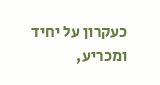כעקרון על יחיד ומכריע,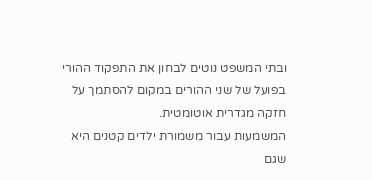ובתי המשפט נוטים לבחון את התפקוד ההורי בפועל של שני ההורים במקום להסתמך על חזקה מגדרית אוטומטית.
המשמעות עבור משמורת ילדים קטנים היא שגם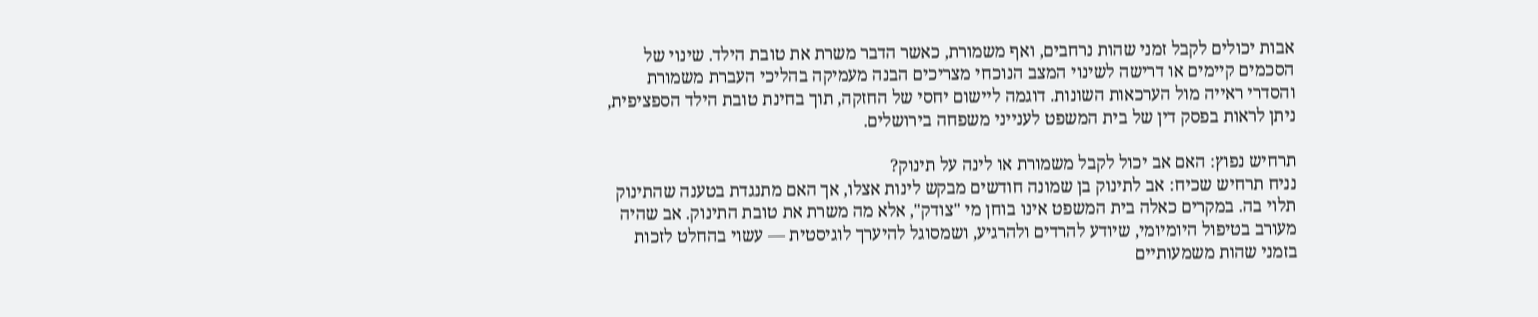אבות יכולים לקבל זמני שהות נרחבים, ואף משמורת, כאשר הדבר משרת את טובת הילד. שינוי של הסכמים קיימים או דרישה לשינוי המצב הנוכחי מצריכים הבנה מעמיקה בהליכי העברת משמורת והסדרי ראייה מול הערכאות השונות. דוגמה ליישום יחסי של החזקה, תוך בחינת טובת הילד הספציפית, ניתן לראות בפסק דין של בית המשפט לענייני משפחה בירושלים.

תרחיש נפוץ: האם אב יכול לקבל משמורת או לינה על תינוק?
נניח תרחיש שכיח: אב לתינוק בן שמונה חודשים מבקש לינות אצלו, אך האם מתנגדת בטענה שהתינוק תלוי בה. במקרים כאלה בית המשפט אינו בוחן מי "צודק", אלא מה משרת את טובת התינוק. אב שהיה מעורב בטיפול היומיומי, שיודע להרדים ולהרגיע, ושמסוגל להיערך לוגיסטית — עשוי בהחלט לזכות בזמני שהות משמעותיים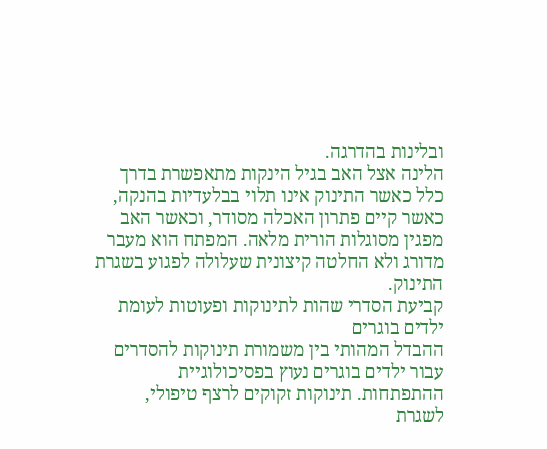ובלינות בהדרגה.
הלינה אצל האב בגיל הינקות מתאפשרת בדרך כלל כאשר התינוק אינו תלוי בבלעדיות בהנקה, כאשר קיים פתרון האכלה מסודר, וכאשר האב מפגין מסוגלות הורית מלאה. המפתח הוא מעבר מדורג ולא החלטה קיצונית שעלולה לפגוע בשגרת התינוק.
קביעת הסדרי שהות לתינוקות ופעוטות לעומת ילדים בוגרים
ההבדל המהותי בין משמורת תינוקות להסדרים עבור ילדים בוגרים נעוץ בפסיכולוגיית ההתפתחות. תינוקות זקוקים לרצף טיפולי, לשגרת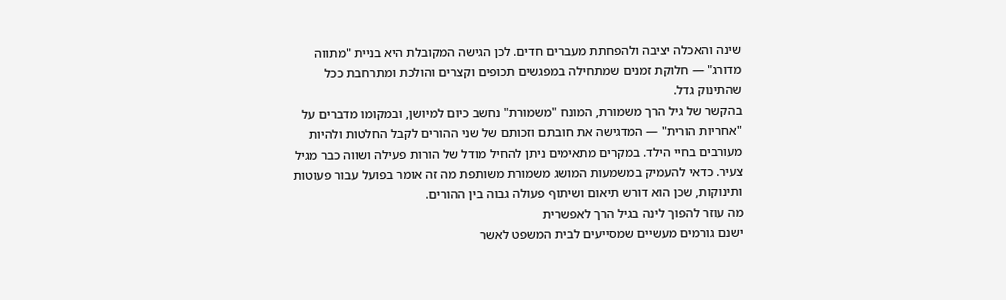שינה והאכלה יציבה ולהפחתת מעברים חדים. לכן הגישה המקובלת היא בניית "מתווה מדורג" — חלוקת זמנים שמתחילה במפגשים תכופים וקצרים והולכת ומתרחבת ככל שהתינוק גדל.
בהקשר של גיל הרך משמורת, המונח "משמורת" נחשב כיום למיושן, ובמקומו מדברים על "אחריות הורית" — המדגישה את חובתם וזכותם של שני ההורים לקבל החלטות ולהיות מעורבים בחיי הילד. במקרים מתאימים ניתן להחיל מודל של הורות פעילה ושווה כבר מגיל צעיר. כדאי להעמיק במשמעות המושג משמורת משותפת מה זה אומר בפועל עבור פעוטות ותינוקות, שכן הוא דורש תיאום ושיתוף פעולה גבוה בין ההורים.
מה עוזר להפוך לינה בגיל הרך לאפשרית
ישנם גורמים מעשיים שמסייעים לבית המשפט לאשר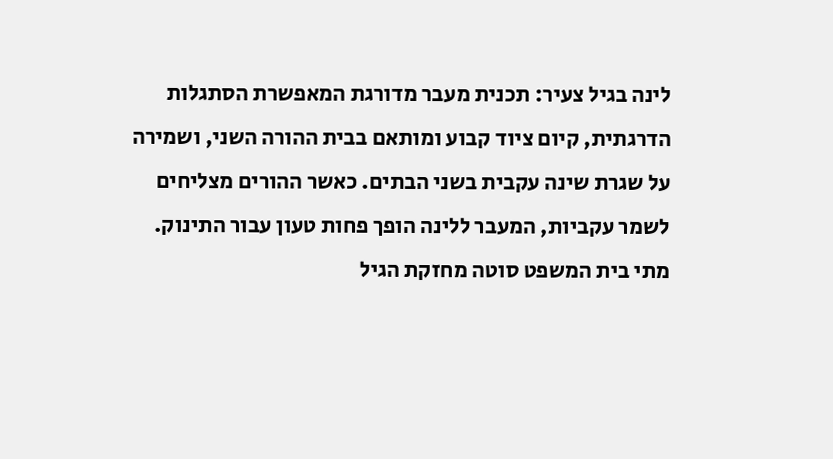לינה בגיל צעיר: תכנית מעבר מדורגת המאפשרת הסתגלות הדרגתית, קיום ציוד קבוע ומותאם בבית ההורה השני, ושמירה על שגרת שינה עקבית בשני הבתים. כאשר ההורים מצליחים לשמר עקביות, המעבר ללינה הופך פחות טעון עבור התינוק.
מתי בית המשפט סוטה מחזקת הגיל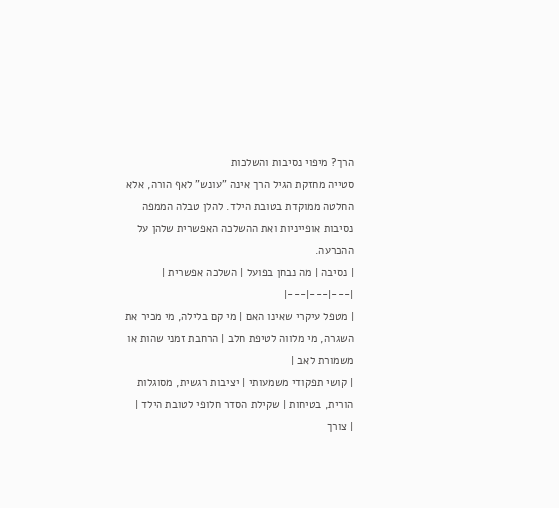הרך? מיפוי נסיבות והשלכות
סטייה מחזקת הגיל הרך אינה "עונש" לאף הורה, אלא החלטה ממוקדת בטובת הילד. להלן טבלה הממפה נסיבות אופייניות ואת ההשלכה האפשרית שלהן על ההכרעה.
| נסיבה | מה נבחן בפועל | השלכה אפשרית |
|---|---|---|
| מטפל עיקרי שאינו האם | מי קם בלילה, מי מכיר את השגרה, מי מלווה לטיפת חלב | הרחבת זמני שהות או משמורת לאב |
| קושי תפקודי משמעותי | יציבות רגשית, מסוגלות הורית, בטיחות | שקילת הסדר חלופי לטובת הילד |
| צורך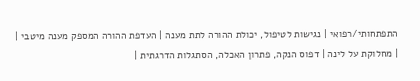התפתחותי/רפואי | נגישות לטיפול, יכולת ההורה לתת מענה | העדפת ההורה המספק מענה מיטבי |
| מחלוקת על לינה | דפוס הנקה, פתרון האכלה, הסתגלות הדרגתית |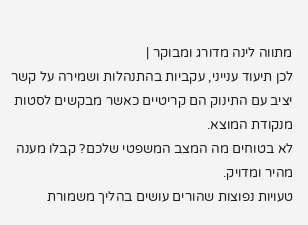מתווה לינה מדורג ומבוקר |
לכן תיעוד ענייני, עקביות בהתנהלות ושמירה על קשר יציב עם התינוק הם קריטיים כאשר מבקשים לסטות מנקודת המוצא.
לא בטוחים מה המצב המשפטי שלכם? קבלו מענה מהיר ומדויק.
טעויות נפוצות שהורים עושים בהליך משמורת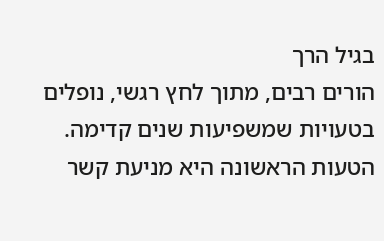בגיל הרך
הורים רבים, מתוך לחץ רגשי, נופלים בטעויות שמשפיעות שנים קדימה. הטעות הראשונה היא מניעת קשר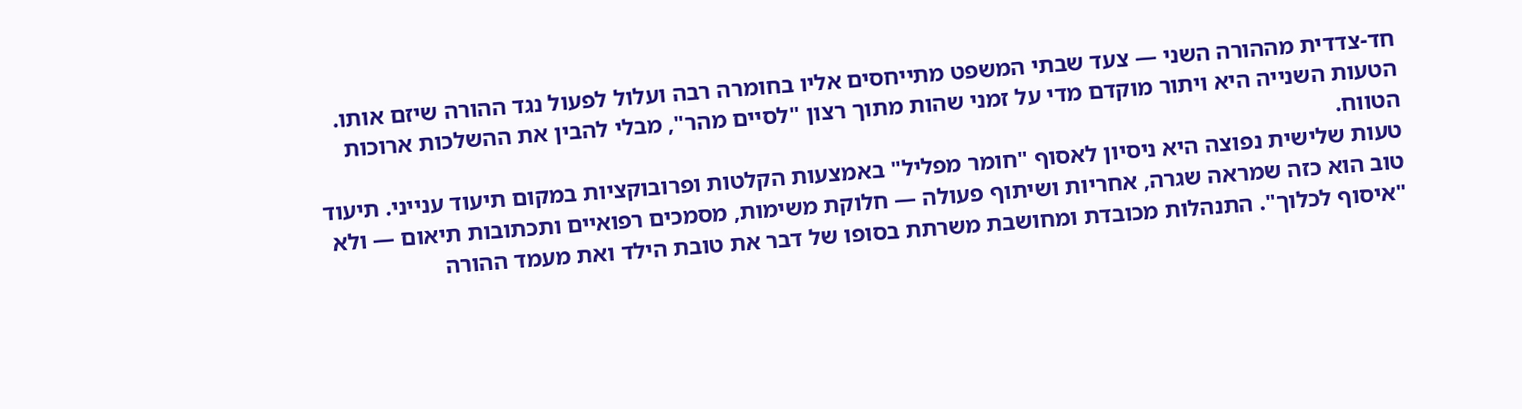חד-צדדית מההורה השני — צעד שבתי המשפט מתייחסים אליו בחומרה רבה ועלול לפעול נגד ההורה שיזם אותו. הטעות השנייה היא ויתור מוקדם מדי על זמני שהות מתוך רצון "לסיים מהר", מבלי להבין את ההשלכות ארוכות הטווח.
טעות שלישית נפוצה היא ניסיון לאסוף "חומר מפליל" באמצעות הקלטות ופרובוקציות במקום תיעוד ענייני. תיעוד טוב הוא כזה שמראה שגרה, אחריות ושיתוף פעולה — חלוקת משימות, מסמכים רפואיים ותכתובות תיאום — ולא "איסוף לכלוך". התנהלות מכובדת ומחושבת משרתת בסופו של דבר את טובת הילד ואת מעמד ההורה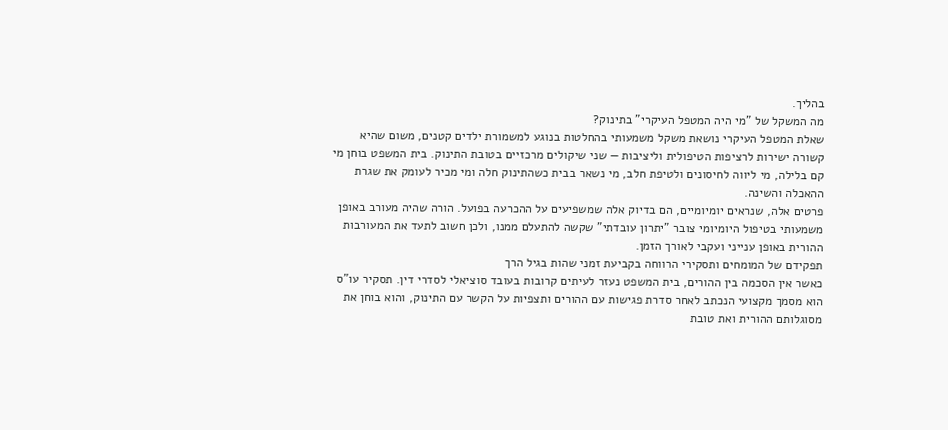בהליך.
מה המשקל של "מי היה המטפל העיקרי" בתינוק?
שאלת המטפל העיקרי נושאת משקל משמעותי בהחלטות בנוגע למשמורת ילדים קטנים, משום שהיא קשורה ישירות לרציפות הטיפולית וליציבות — שני שיקולים מרכזיים בטובת התינוק. בית המשפט בוחן מי קם בלילה, מי ליווה לחיסונים ולטיפת חלב, מי נשאר בבית כשהתינוק חלה ומי מכיר לעומק את שגרת ההאכלה והשינה.
פרטים אלה, שנראים יומיומיים, הם בדיוק אלה שמשפיעים על ההכרעה בפועל. הורה שהיה מעורב באופן משמעותי בטיפול היומיומי צובר "יתרון עובדתי" שקשה להתעלם ממנו, ולכן חשוב לתעד את המעורבות ההורית באופן ענייני ועקבי לאורך הזמן.
תפקידם של המומחים ותסקירי הרווחה בקביעת זמני שהות בגיל הרך
כאשר אין הסכמה בין ההורים, בית המשפט נעזר לעיתים קרובות בעובד סוציאלי לסדרי דין. תסקיר עו"ס הוא מסמך מקצועי הנכתב לאחר סדרת פגישות עם ההורים ותצפיות על הקשר עם התינוק, והוא בוחן את מסוגלותם ההורית ואת טובת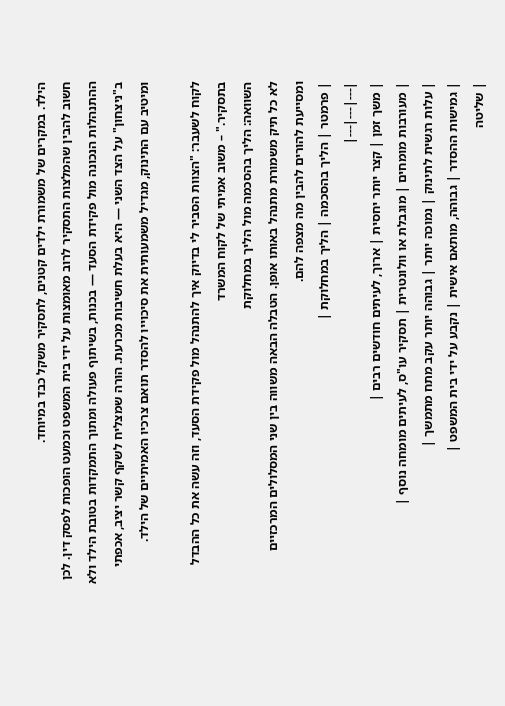הילד. במקרים של משמורת ילדים קטנים, לתסקיר משקל כבד במיוחד.
חשוב להבין שהמלצות התסקיר לרוב מאומצות על ידי בית המשפט וכמעט הופכות לפסק דין. לכן ההתנהלות הנכונה מול פקידת הסעד — בכנות, בשיתוף פעולה ומתוך התמקדות בטובת הילד ולא ב"ניצחון" על הצד השני — היא בעלת חשיבות מכרעת. הורה שמצליח לשקף קשר יציב, אכפתי ומיטיב עם התינוק, מגדיל משמעותית את סיכוייו להסדר תואם צרכיו האמיתיים של הילד.

לקוח לשעבר: "הצוות הסביר לי בדיוק איך להתנהל מול פקידת הסעד, וזה עשה את כל ההבדל בתסקיר." – משוב אמיתי של לקוח המשרד
השוואה: הליך בהסכמה מול הליך במחלוקת
לא כל תיק משמורת מתנהל באותו אופן. הטבלה הבאה משווה בין שני המסלולים המרכזיים ומסייעת להורים להבין מה מצפה להם.
| פרמטר | הליך בהסכמה | הליך במחלוקת |
|---|---|---|
| משך זמן | קצר יותר יחסית | ארוך, לעיתים חודשים רבים |
| מעורבות מומחים | מוגבלת או וולונטרית | תסקיר עו"ס, לעיתים מומחה נוסף |
| עלות רגשית לתינוק | נמוכה יותר | גבוהה יותר עקב מתח מתמשך |
| גמישות ההסדר | גבוהה, מותאם אישית | נקבע על ידי בית המשפט |
| שליטה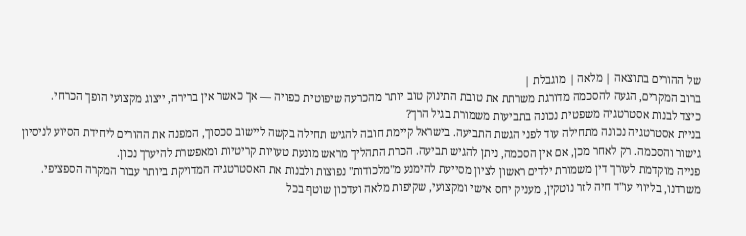של ההורים בתוצאה | מלאה | מוגבלת |
ברוב המקרים, הגעה להסכמה מדורגת משרתת את טובת התינוק טוב יותר מהכרעה שיפוטית כפויה — אך כאשר אין ברירה, ייצוג מקצועי הופך הכרחי.
כיצד לבנות אסטרטגיה משפטית נכונה בתביעות משמורת בגיל הרך?
בניית אסטרטגיה נכונה מתחילה עוד לפני הגשת התביעה. בישראל קיימת חובה להגיש תחילה בקשה ליישוב סכסוך, המפנה את ההורים ליחידת הסיוע לניסיון גישור והסכמה. רק לאחר מכן, אם אין הסכמה, ניתן להגיש תביעה. הכרת התהליך מראש מונעת טעויות קריטיות ומאפשרת להיערך נכון.
פנייה מוקדמת לעורך דין משמורת ילדים ראשון לציון מסייעת להימנע מ"מלכודות" נפוצות ולבנות את האסטרטגיה המדויקת ביותר עבור המקרה הספציפי. משרדנו, בליווי עו"ד חיה לזר נוטקין, מעניק יחס אישי ומקצועי, שקיפות מלאה ועדכון שוטף בכל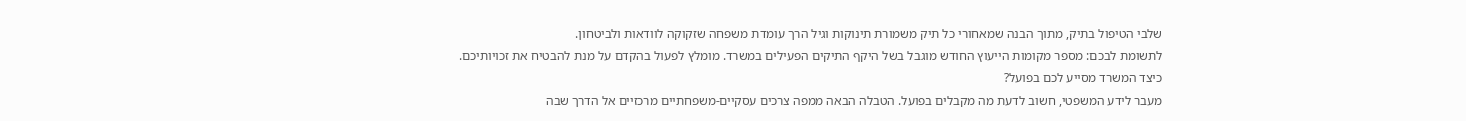שלבי הטיפול בתיק, מתוך הבנה שמאחורי כל תיק משמורת תינוקות וגיל הרך עומדת משפחה שזקוקה לוודאות ולביטחון.
לתשומת לבכם: מספר מקומות הייעוץ החודש מוגבל בשל היקף התיקים הפעילים במשרד. מומלץ לפעול בהקדם על מנת להבטיח את זכויותיכם.
כיצד המשרד מסייע לכם בפועל?
מעבר לידע המשפטי, חשוב לדעת מה מקבלים בפועל. הטבלה הבאה ממפה צרכים עסקיים-משפחתיים מרכזיים אל הדרך שבה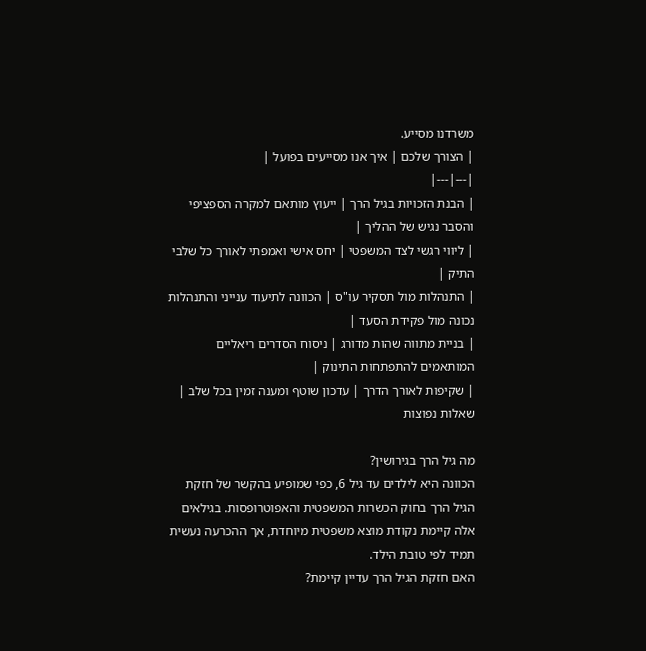משרדנו מסייע.
| הצורך שלכם | איך אנו מסייעים בפועל |
|---|---|
| הבנת הזכויות בגיל הרך | ייעוץ מותאם למקרה הספציפי והסבר נגיש של ההליך |
| ליווי רגשי לצד המשפטי | יחס אישי ואמפתי לאורך כל שלבי התיק |
| התנהלות מול תסקיר עו"ס | הכוונה לתיעוד ענייני והתנהלות נכונה מול פקידת הסעד |
| בניית מתווה שהות מדורג | ניסוח הסדרים ריאליים המותאמים להתפתחות התינוק |
| שקיפות לאורך הדרך | עדכון שוטף ומענה זמין בכל שלב |
שאלות נפוצות

מה גיל הרך בגירושין?
הכוונה היא לילדים עד גיל 6, כפי שמופיע בהקשר של חזקת הגיל הרך בחוק הכשרות המשפטית והאפוטרופסות. בגילאים אלה קיימת נקודת מוצא משפטית מיוחדת, אך ההכרעה נעשית תמיד לפי טובת הילד.
האם חזקת הגיל הרך עדיין קיימת?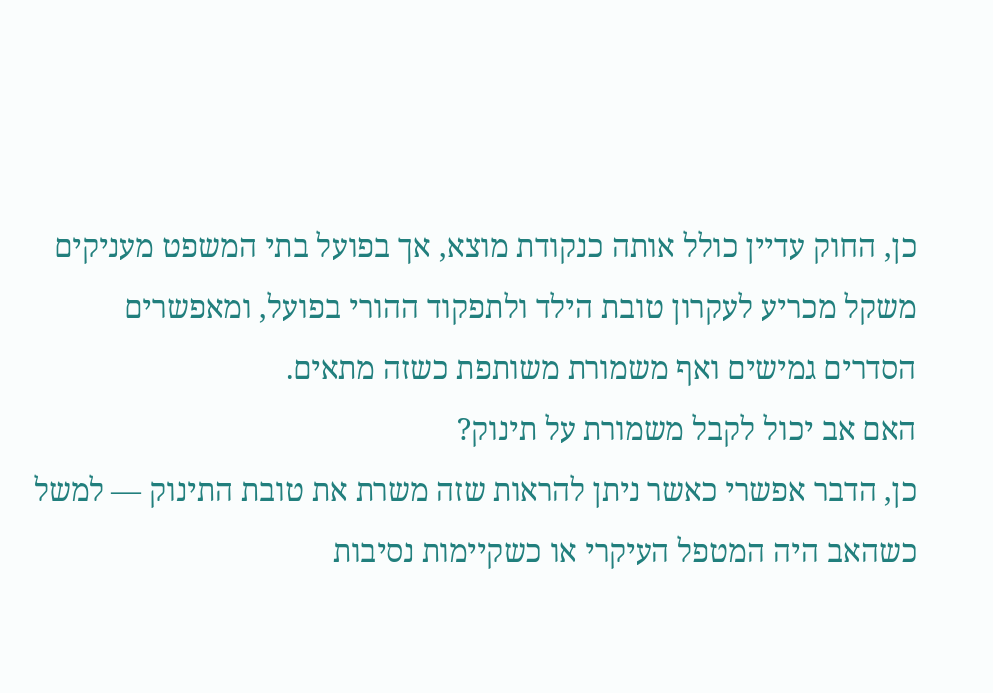כן, החוק עדיין כולל אותה כנקודת מוצא, אך בפועל בתי המשפט מעניקים משקל מכריע לעקרון טובת הילד ולתפקוד ההורי בפועל, ומאפשרים הסדרים גמישים ואף משמורת משותפת כשזה מתאים.
האם אב יכול לקבל משמורת על תינוק?
כן, הדבר אפשרי כאשר ניתן להראות שזה משרת את טובת התינוק — למשל כשהאב היה המטפל העיקרי או כשקיימות נסיבות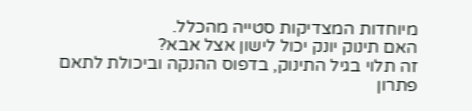מיוחדות המצדיקות סטייה מהכלל.
האם תינוק יונק יכול לישון אצל אבא?
זה תלוי בגיל התינוק, בדפוס ההנקה וביכולת לתאם פתרון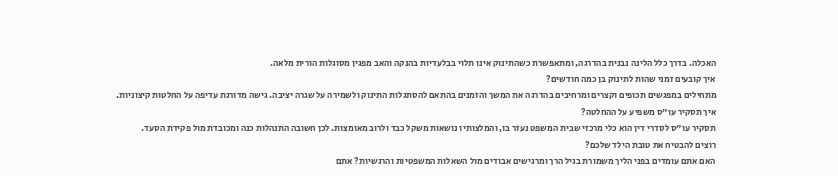האכלה. בדרך כלל הלינה נבנית בהדרגה, ומתאפשרת כשהתינוק אינו תלוי בבלעדיות בהנקה והאב מפגין מסוגלות הורית מלאה.
איך קובעים זמני שהות לתינוק בן כמה חודשים?
מתחילים במפגשים תכופים וקצרים ומרחיבים בהדרגה את המשך והזמנים בהתאם להסתגלות התינוק ולשמירה על שגרה יציבה. גישה מדורגת עדיפה על החלטות קיצוניות.
איך תסקיר עו"ס משפיע על ההחלטה?
תסקיר עו"ס לסדרי דין הוא כלי מרכזי שבית המשפט נעזר בו, והמלצותיו נושאות משקל כבד ולרוב מאומצות. לכן חשובה התנהלות כנה ומכובדת מול פקידת הסעד.
רוצים להבטיח את טובת הילד שלכם?
האם אתם עומדים בפני הליך משמורת בגיל הרך ומרגישים אבודים מול השאלות המשפטיות והרגשיות? אתם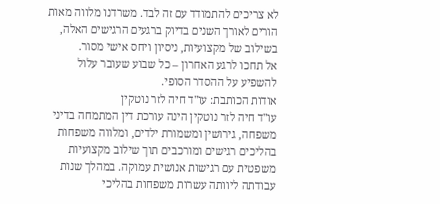לא צריכים להתמודד עם זה לבד. משרדנו מלווה מאות הורים לאורך השנים בדיוק ברגעים הרגישים האלה, בשילוב של מקצועיות, ניסיון ויחס אישי מסור.
אל תחכו לרגע האחרון – כל שבוע שעובר עלול להשפיע על ההסדר הסופי.
אודות הכותבת: עו"ד חיה לזר נוטקין
עו"ד חיה לזר נוטקין הינה עורכת דין המתמחה בדיני משפחה, גירושין ומשמורת ילדים, ומלווה משפחות בהליכים רגישים ומורכבים תוך שילוב מקצועיות משפטית עם רגישות אנושית עמוקה. במהלך שנות עבודתה ליוותה עשרות משפחות בהליכי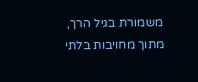משמורת בגיל הרך, מתוך מחויבות בלתי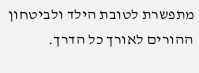מתפשרת לטובת הילד ולביטחון ההורים לאורך כל הדרך.